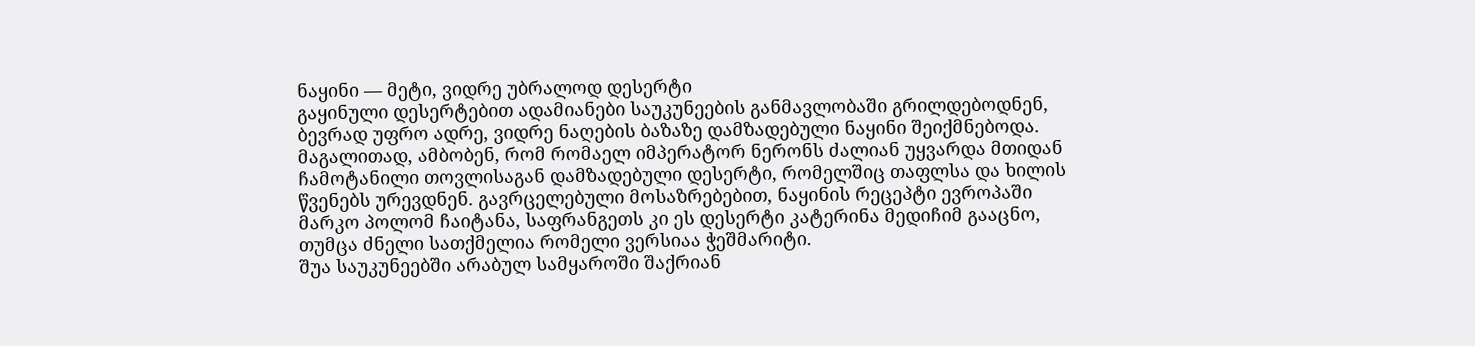ნაყინი — მეტი, ვიდრე უბრალოდ დესერტი
გაყინული დესერტებით ადამიანები საუკუნეების განმავლობაში გრილდებოდნენ, ბევრად უფრო ადრე, ვიდრე ნაღების ბაზაზე დამზადებული ნაყინი შეიქმნებოდა. მაგალითად, ამბობენ, რომ რომაელ იმპერატორ ნერონს ძალიან უყვარდა მთიდან ჩამოტანილი თოვლისაგან დამზადებული დესერტი, რომელშიც თაფლსა და ხილის წვენებს ურევდნენ. გავრცელებული მოსაზრებებით, ნაყინის რეცეპტი ევროპაში მარკო პოლომ ჩაიტანა, საფრანგეთს კი ეს დესერტი კატერინა მედიჩიმ გააცნო, თუმცა ძნელი სათქმელია რომელი ვერსიაა ჭეშმარიტი.
შუა საუკუნეებში არაბულ სამყაროში შაქრიან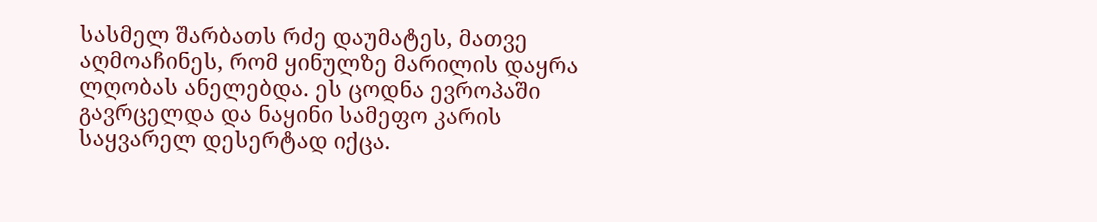სასმელ შარბათს რძე დაუმატეს, მათვე აღმოაჩინეს, რომ ყინულზე მარილის დაყრა ლღობას ანელებდა. ეს ცოდნა ევროპაში გავრცელდა და ნაყინი სამეფო კარის საყვარელ დესერტად იქცა.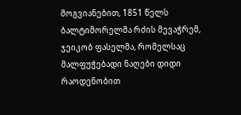მოგვიანებით, 1851 წელს ბალტიმორელმა რძის მევაჭრემ, ჯეიკობ ფასელმა, რომელსაც მალფუჭებადი ნაღები დიდი რაოდენობით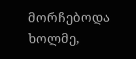მორჩებოდა ხოლმე,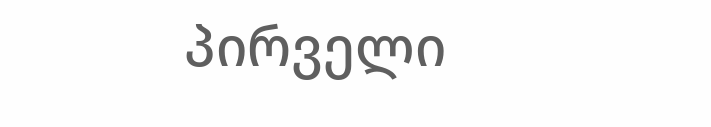პირველი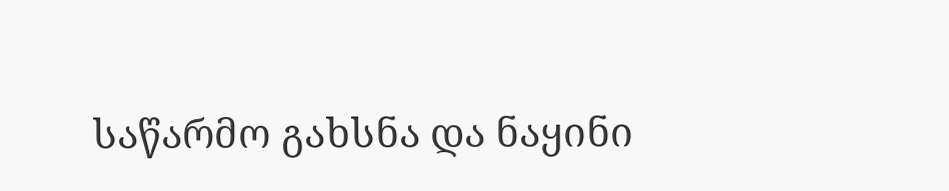საწარმო გახსნა და ნაყინი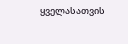ყველასათვის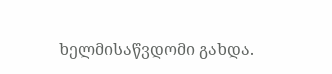ხელმისაწვდომი გახდა.